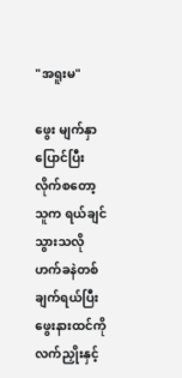"အရူးမ"

ဖွေး မျက်နှာပြောင်ပြီးလိုက်စတော့ သူက ရယ်ချင်သွားသလို ဟက်ခနဲတစ်ချက်ရယ်ပြီး ဖွေးနားထင်ကို လက်ညှိုးနှင့်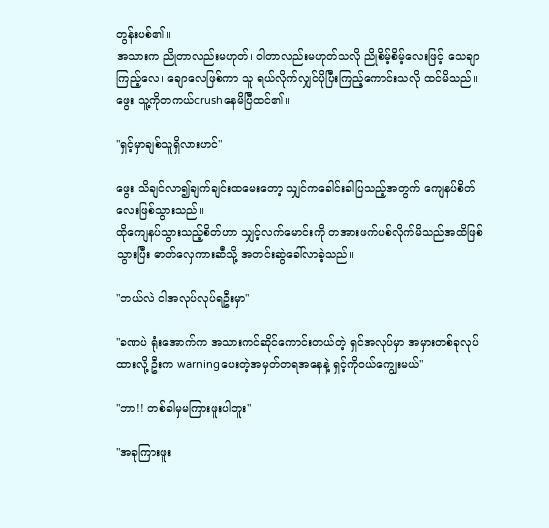တွန်းပစ်၏။
အသားက ညိုတာလည်းမဟုတ်၊ ဝါတာလည်းမဟုတ်သလို ညိုစိမ့်စိမ့်လေးဖြင့် သေချာကြည့်လေ၊ ချောလေဖြစ်ကာ သူ ရယ်လိုက်လျှင်ပိုပြီးကြည့်ကောင်းသလို ထင်မိသည်။
ဖွေး သူ့ကိုတကယ်crushနေမိပြီထင်၏။

"ရှင့်မှာချစ်သူရှိလားဟင်"

ဖွေး သိချင်လာ၍ချက်ချင်းထမေးတော့ သျှင်ကခေါင်းခါပြသည့်အတွက် ကျေနပ်စိတ်လေးဖြစ်သွားသည်။
ထိုကျေနပ်သွားသည့်စိတ်ဟာ သျှင့်လက်မောင်းကို တအားဖက်ပစ်လိုက်မိသည်အထိဖြစ်သွားပြီး ဓာတ်လှေကားဆီသို့ အတင်းဆွဲခေါ်လာခဲ့သည်။

"ဘယ်လဲ ငါအလုပ်လုပ်ရဦးမှာ"

"ခဏပဲ ရုံးအောက်က အသားကင်ဆိုင်ကောင်းတယ်တဲ့ ရှင်အလုပ်မှာ အမှားတစ်ခုလုပ်ထားလို့ ဦးက warningပေးတဲ့အမှတ်တရအနေနဲ့ ရှင့်ကိုဝယ်ကျွေးမယ်"

"ဘာ!! တစ်ခါမှမကြားဖူးပါဘူး"

"အခုကြားဖူး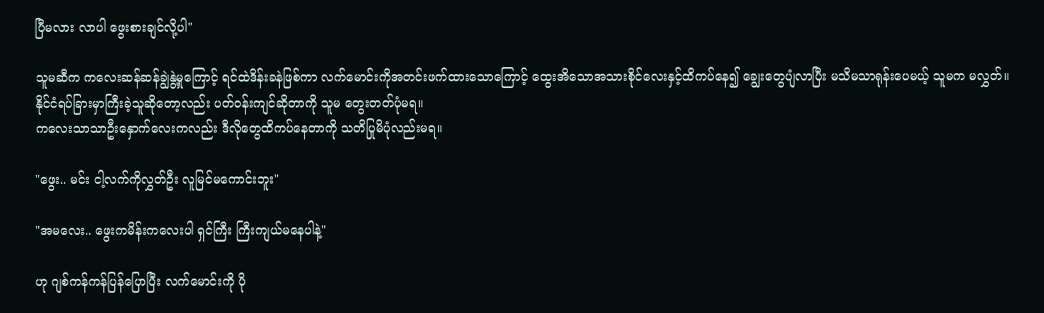ပြီမလား လာပါ ဖွေးစားချင်လို့ပါ"

သူမဆီက ကလေးဆန်ဆန်ချွဲနွဲ့မှုကြောင့် ရင်ထဲဒိန်းခနဲဖြစ်ကာ လက်မောင်းကိုအတင်းဖက်ထားသောကြောင့် ထွေးအိသောအသားစိုင်လေးနှင့်ထိကပ်နေ၍ ချွေးတွေပျံလာပြီး မသိမသာရုန်းပေမယ့် သူမက မလွှတ်။
နိုင်ငံရပ်ခြားမှာကြီးခဲ့သူဆိုတော့လည်း ပတ်ဝန်းကျင်ဆိုတာကို သူမ တွေးတတ်ပုံမရ။
ကလေးသာသာဦးနှောက်လေးကလည်း ဒီလိုတွေထိကပ်နေတာကို သတိပြုမိပုံလည်းမရ။

"ဖွေး.. မင်း ငါ့လက်ကိုလွှတ်ဦး လူမြင်မကောင်းဘူး"

"အမလေး.. ဖွေးကမိန်းကလေးပါ ရှင်ကြီး ကြီးကျယ်မနေပါနဲ့"

ဟု ဂျစ်ကန်ကန်ပြန်ပြောပြီး လက်မောင်းကို ပို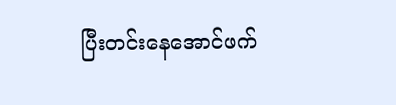ပြီးတင်းနေအောင်ဖက်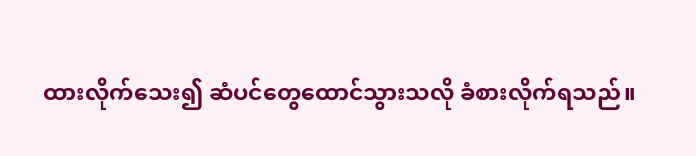ထားလိုက်သေး၍ ဆံပင်တွေထောင်သွားသလို ခံစားလိုက်ရသည်။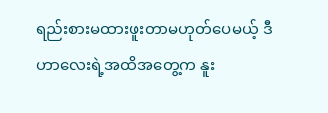ရည်းစားမထားဖူးတာမဟုတ်ပေမယ့် ဒီဟာလေးရဲ့အထိအတွေ့က နူး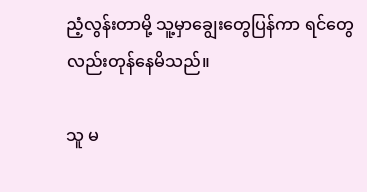ညံ့လွန်းတာမို့ သူ့မှာချွေးတွေပြန်ကာ ရင်တွေလည်းတုန်နေမိသည်။

သူ မ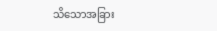သိသောအခြား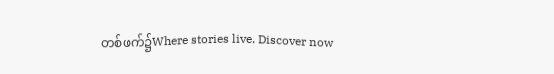တစ်ဖက်၌Where stories live. Discover now